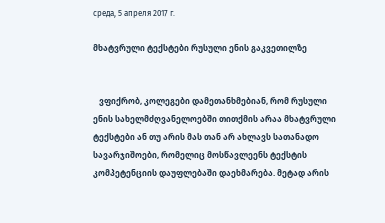среда, 5 апреля 2017 г.

მხატვრული ტექსტები რუსული ენის გაკვეთილზე


   ვფიქრობ, კოლეგები დამეთანხმებიან, რომ რუსული ენის სახელმძღვანელოებში თითქმის არაა მხატვრული ტექსტები ან თუ არის მას თან არ ახლავს სათანადო სავარჯიშოები, რომელიც მოსწავლეენს ტექსტის კომპეტენციის დაუფლებაში დაეხმარება. მეტად არის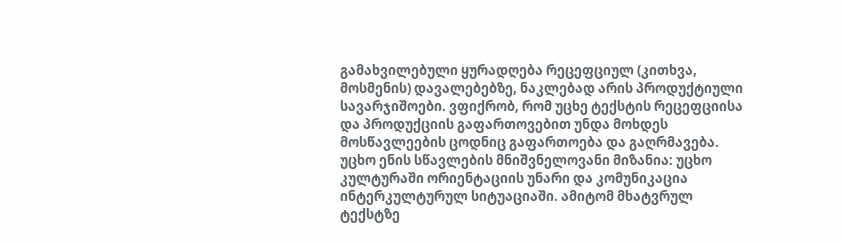გამახვილებული ყურადღება რეცეფციულ (კითხვა, მოსმენის) დავალებებზე, ნაკლებად არის პროდუქტიული სავარჯიშოები. ვფიქრობ, რომ უცხე ტექსტის რეცეფციისა და პროდუქციის გაფართოვებით უნდა მოხდეს მოსწავლეების ცოდნიც გაფართოება და გაღრმავება. უცხო ენის სწავლების მნიშვნელოვანი მიზანია: უცხო კულტურაში ორიენტაციის უნარი და კომუნიკაცია ინტერკულტურულ სიტუაციაში. ამიტომ მხატვრულ ტექსტზე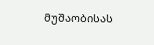მუშაობისას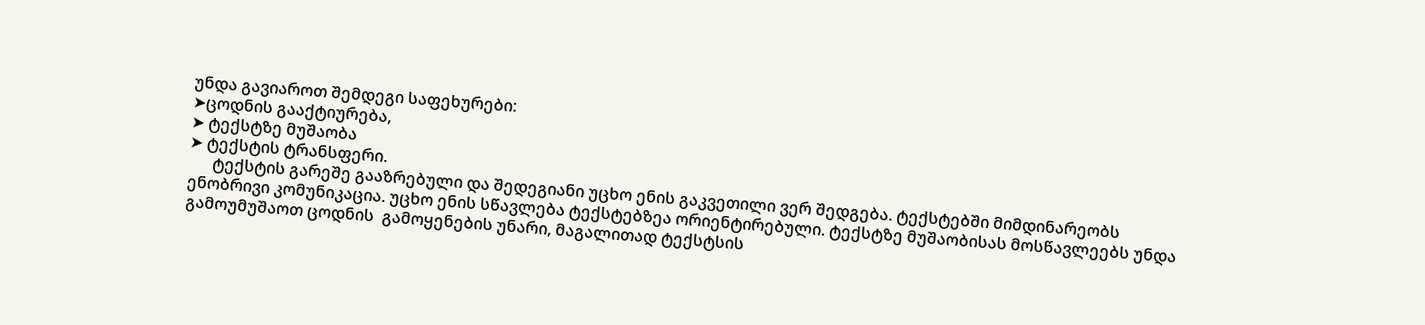უნდა გავიაროთ შემდეგი საფეხურები:
➤ცოდნის გააქტიურება,
➤ ტექსტზე მუშაობა
➤ ტექსტის ტრანსფერი.
      ტექსტის გარეშე გააზრებული და შედეგიანი უცხო ენის გაკვეთილი ვერ შედგება. ტექსტებში მიმდინარეობს ენობრივი კომუნიკაცია. უცხო ენის სწავლება ტექსტებზეა ორიენტირებული. ტექსტზე მუშაობისას მოსწავლეებს უნდა გამოუმუშაოთ ცოდნის  გამოყენების უნარი, მაგალითად ტექსტსის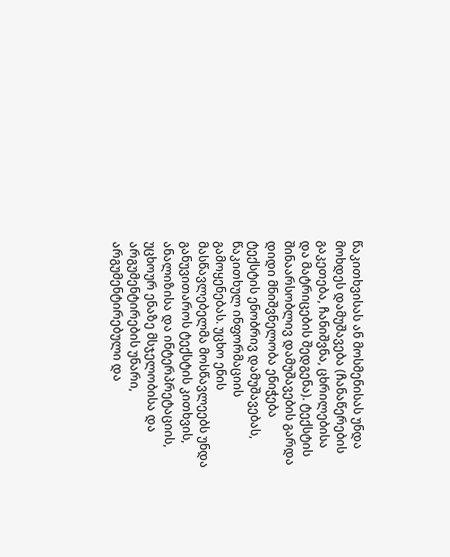წაკითხვისას ან მოსმენისას უნდა მოხდეს დამუშავება (ჩანაწერების გაკეთება, ჩანიშვნა, ცხრილებისა და მატრიცების შედგენა). ტექსტის შინაარსობლივ დამუშავების გარდა დიდი მნიშვნელობა ენიჭება ტექსტის ენობრივ დამუშავებას, წაკითხულ ინფორმაციის გამოყენებას. უცხო ენის მასწავლებელმა მოსწავლეებს უნდა  განუვითაროს ტექსტის კითხვის, ანალიზისა და ინტერპრეტაციის, უცხოურ ენაზე მსჯელობისა და არგუმენტირების უნარი, არგუმენტირებული და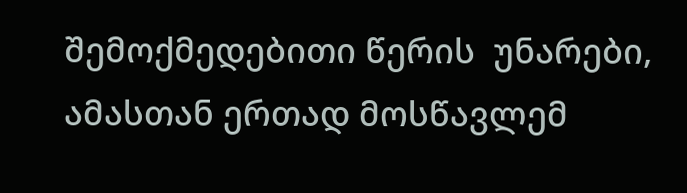შემოქმედებითი წერის  უნარები, ამასთან ერთად მოსწავლემ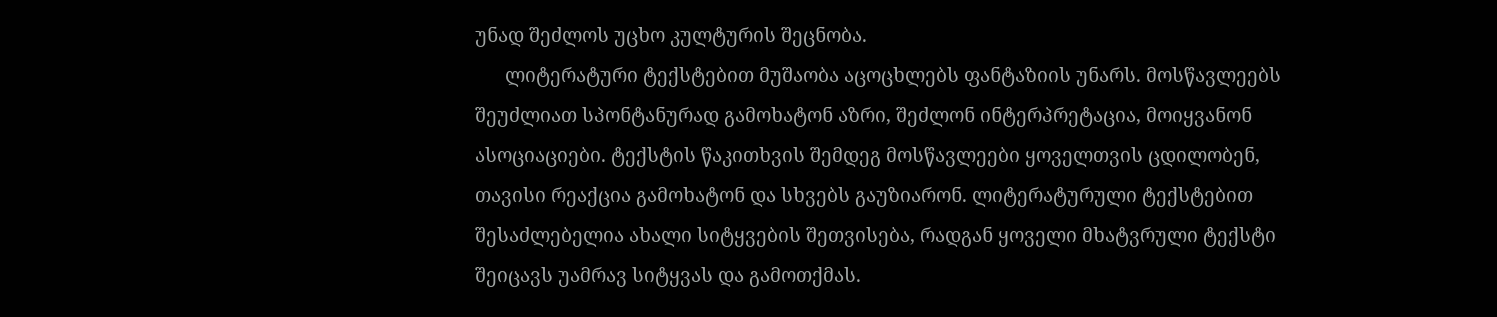უნად შეძლოს უცხო კულტურის შეცნობა.
      ლიტერატური ტექსტებით მუშაობა აცოცხლებს ფანტაზიის უნარს. მოსწავლეებს შეუძლიათ სპონტანურად გამოხატონ აზრი, შეძლონ ინტერპრეტაცია, მოიყვანონ ასოციაციები. ტექსტის წაკითხვის შემდეგ მოსწავლეები ყოველთვის ცდილობენ, თავისი რეაქცია გამოხატონ და სხვებს გაუზიარონ. ლიტერატურული ტექსტებით შესაძლებელია ახალი სიტყვების შეთვისება, რადგან ყოველი მხატვრული ტექსტი შეიცავს უამრავ სიტყვას და გამოთქმას.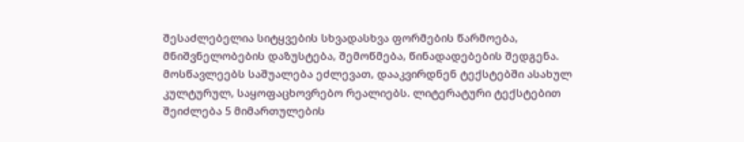შესაძლებელია სიტყვების სხვადასხვა ფორმების წარმოება, მნიშვნელობების დაზუსტება, შემოწმება, წინადადებების შედგენა. მოსწავლეებს საშუალება ეძლევათ, დააკვირდნენ ტექსტებში ასახულ კულტურულ, საყოფაცხოვრებო რეალიებს. ლიტერატური ტექსტებით შეიძლება 5 მიმართულების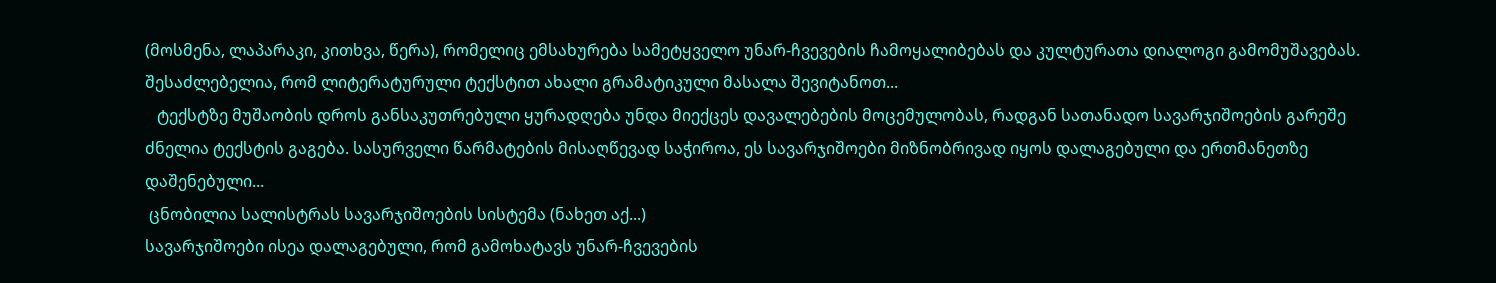(მოსმენა, ლაპარაკი, კითხვა, წერა), რომელიც ემსახურება სამეტყველო უნარ-ჩვევების ჩამოყალიბებას და კულტურათა დიალოგი გამომუშავებას. შესაძლებელია, რომ ლიტერატურული ტექსტით ახალი გრამატიკული მასალა შევიტანოთ...
   ტექსტზე მუშაობის დროს განსაკუთრებული ყურადღება უნდა მიექცეს დავალებების მოცემულობას, რადგან სათანადო სავარჯიშოების გარეშე ძნელია ტექსტის გაგება. სასურველი წარმატების მისაღწევად საჭიროა, ეს სავარჯიშოები მიზნობრივად იყოს დალაგებული და ერთმანეთზე დაშენებული...
 ცნობილია სალისტრას სავარჯიშოების სისტემა (ნახეთ აქ...)
სავარჯიშოები ისეა დალაგებული, რომ გამოხატავს უნარ-ჩვევების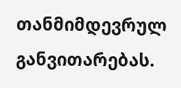თანმიმდევრულ განვითარებას.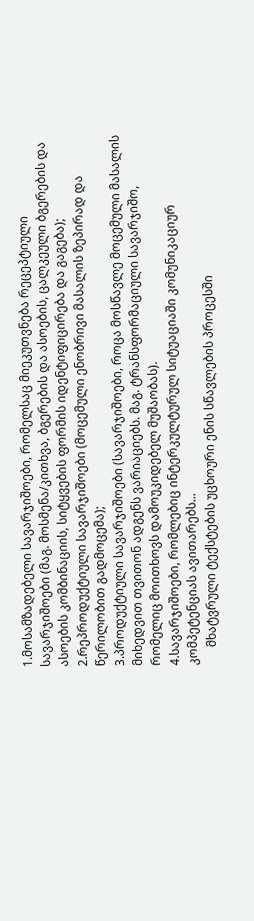1.მოსამზადებელი სავარჯიშოები, რომელსაც მიეკუთვნება რეცეპტიული სავარჯიშოები (მაგ. მოსმენა/კითხვა, ბგერების და ასოების, ცალკეული ბგერების და ასოების კომბინაციის, სიტყვების ფორმის იდენტიფიცირება და გაგება);
2.რეპროდუქტიული სავარჯიშოები (მოცემული ენობრივი მასალის ზეპირად და წერილობით გადმოცემა);
3.პროდუქტიული სავარჯიშოები (სავარჯიშოები, როცა მოსწავლე მოცემული მასალის მიხედვით თვითონ ადგენს ვარიაციებს. მაგ. ტრანსფორმაციული სავარჯიშო, რომელიც მოითხოვს დამოუკიდებელ მუშაობას).
4.სავარჯიშოები, რომლებიც ინტერკულტურულ სიტუაციაში კომუნიკაციურ კომპეტენციას ავითარებს...
      მხატვრული ტექსტების უცხოური ენის სწავლების პროცესში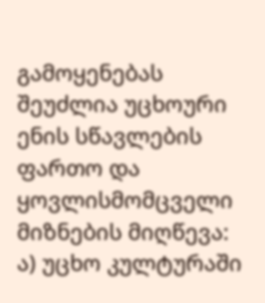გამოყენებას შეუძლია უცხოური ენის სწავლების ფართო და ყოვლისმომცველი მიზნების მიღწევა:
ა) უცხო კულტურაში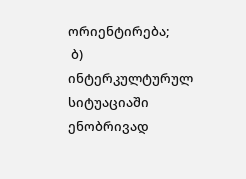ორიენტირება;
 ბ) ინტერკულტურულ სიტუაციაში ენობრივად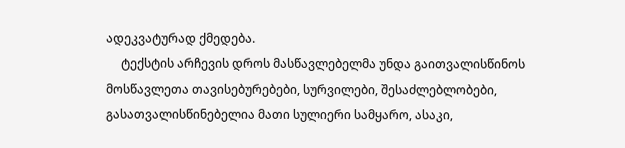ადეკვატურად ქმედება.
     ტექსტის არჩევის დროს მასწავლებელმა უნდა გაითვალისწინოს მოსწავლეთა თავისებურებები, სურვილები, შესაძლებლობები, გასათვალისწინებელია მათი სულიერი სამყარო, ასაკი,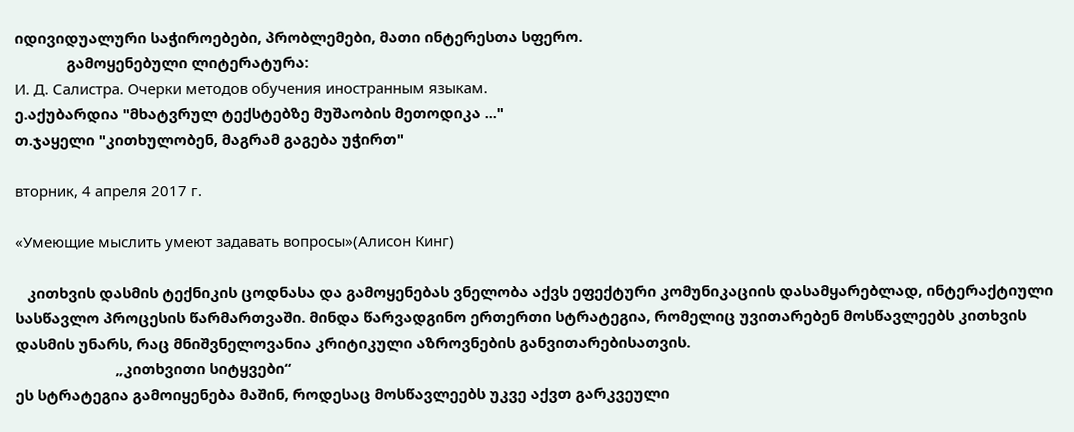იდივიდუალური საჭიროებები, პრობლემები, მათი ინტერესთა სფერო.
             გამოყენებული ლიტერატურა:
И. Д. Салистра. Очерки методов обучения иностранным языкам.
ე.აქუბარდია "მხატვრულ ტექსტებზე მუშაობის მეთოდიკა ..."
თ.ჯაყელი "კითხულობენ, მაგრამ გაგება უჭირთ"

вторник, 4 апреля 2017 г.

«Умеющие мыслить умеют задавать вопросы»(Алисон Кинг)

   კითხვის დასმის ტექნიკის ცოდნასა და გამოყენებას ვნელობა აქვს ეფექტური კომუნიკაციის დასამყარებლად, ინტერაქტიული სასწავლო პროცესის წარმართვაში. მინდა წარვადგინო ერთერთი სტრატეგია, რომელიც უვითარებენ მოსწავლეებს კითხვის დასმის უნარს, რაც მნიშვნელოვანია კრიტიკული აზროვნების განვითარებისათვის.
                         „კითხვითი სიტყვები“
ეს სტრატეგია გამოიყენება მაშინ, როდესაც მოსწავლეებს უკვე აქვთ გარკვეული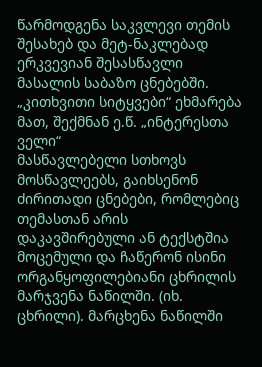წარმოდგენა საკვლევი თემის შესახებ და მეტ-ნაკლებად ერკვევიან შესასწავლი მასალის საბაზო ცნებებში. „კითხვითი სიტყვები“ ეხმარება მათ, შექმნან ე.წ. „ინტერესთა ველი“
მასწავლებელი სთხოვს მოსწავლეებს, გაიხსენონ ძირითადი ცნებები, რომლებიც თემასთან არის დაკავშირებული ან ტექსტშია მოცემული და ჩაწერონ ისინი ორგანყოფილებიანი ცხრილის მარჯვენა ნაწილში. (იხ. ცხრილი). მარცხენა ნაწილში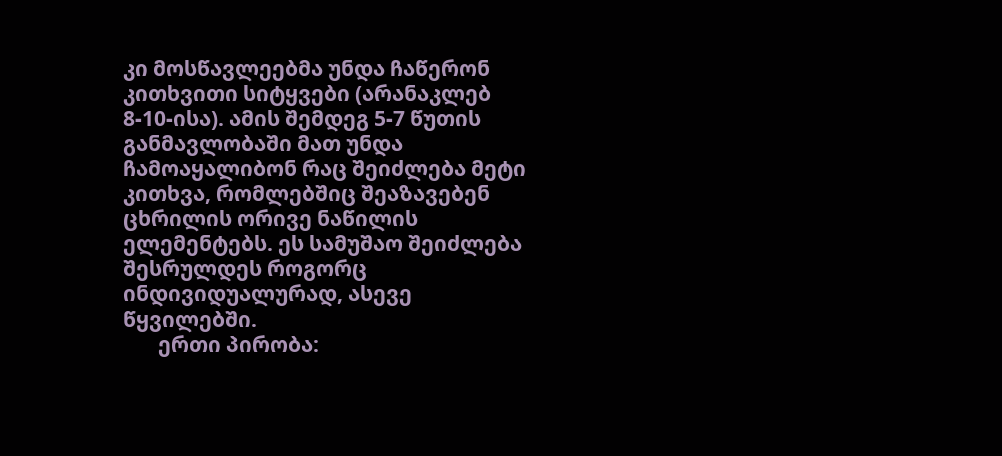კი მოსწავლეებმა უნდა ჩაწერონ კითხვითი სიტყვები (არანაკლებ 8-10-ისა). ამის შემდეგ 5-7 წუთის განმავლობაში მათ უნდა ჩამოაყალიბონ რაც შეიძლება მეტი კითხვა, რომლებშიც შეაზავებენ ცხრილის ორივე ნაწილის ელემენტებს. ეს სამუშაო შეიძლება შესრულდეს როგორც ინდივიდუალურად, ასევე წყვილებში.
       ერთი პირობა: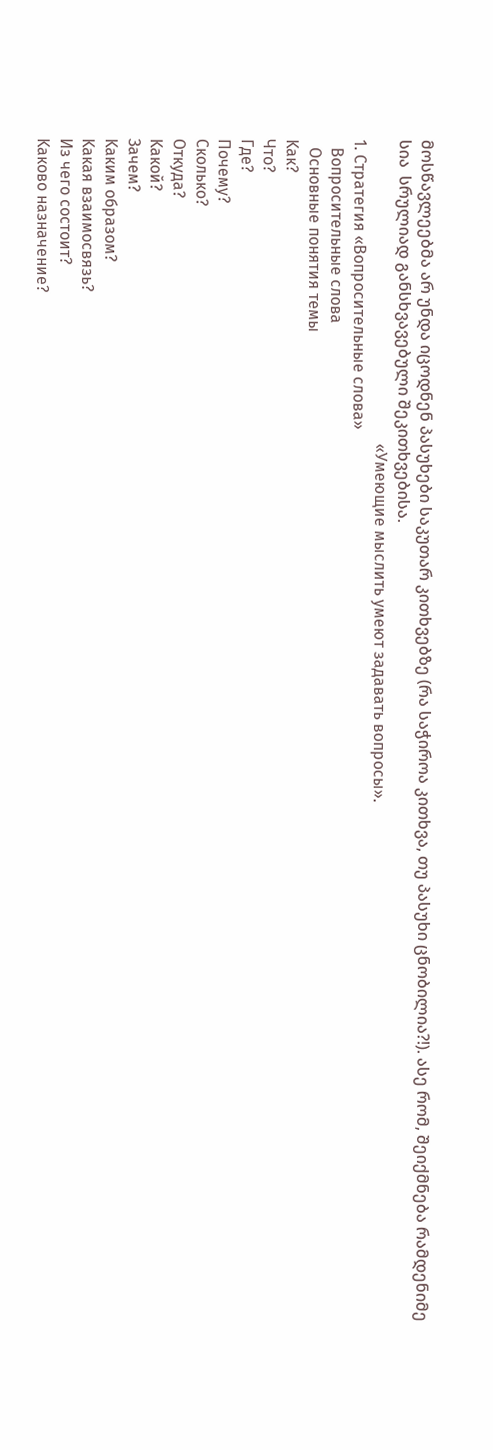მოსწავლეებმა არ უნდა იცოდნენ პასუხები საკუთარ კითხვებზე (რა საჭიროა კითხვა, თუ პასუხი ცნობილია?!). ასე რომ, შეიქმნება რამდენიმე სია  სრულიად განსხვავებული შეკითხვებისა.
                                                                            «Умеющие мыслить умеют задавать вопросы».
1. Стратегия «Вопросительные слова»
  Вопросительные слова
  Основные понятия темы
Kак?
Что?
Где?
Почему?
Сколько?
Откуда?
Kакой?
Зачем?
Kаким образом?
Kакая взаимосвязь?
Из чего состоит?
Kаково назначение?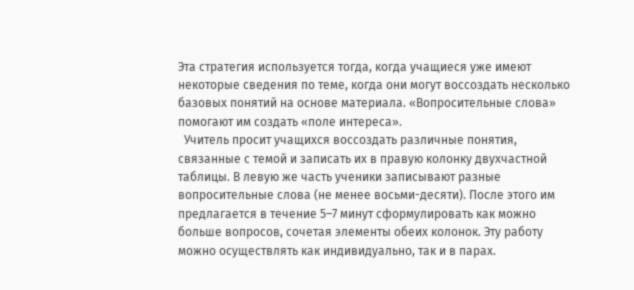Эта стратегия используется тогда, когда учащиеся уже имеют некоторые сведения по теме, когда они могут воссоздать несколько базовых понятий на основе материала. «Вопросительные слова» помогают им создать «поле интереса».
  Учитель просит учащихся воссоздать различные понятия, связанные с темой и записать их в правую колонку двухчастной таблицы. В левую же часть ученики записывают разные вопросительные слова (не менее восьми-десяти). После этого им предлагается в течение 5–7 минут сформулировать как можно больше вопросов, сочетая элементы обеих колонок. Эту работу можно осуществлять как индивидуально, так и в парах.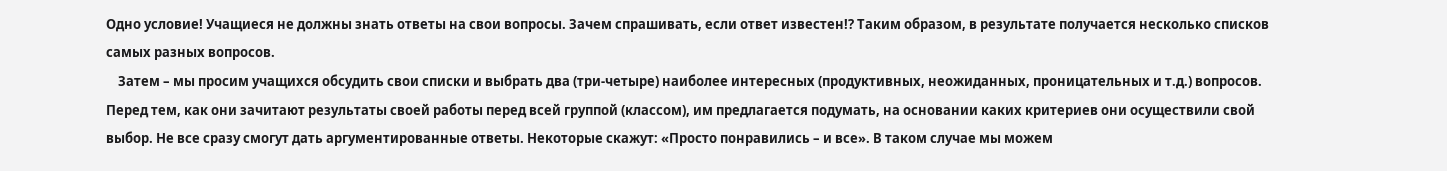Одно условие! Учащиеся не должны знать ответы на свои вопросы. Зачем спрашивать, если ответ известен!? Таким образом, в результате получается несколько списков самых разных вопросов.
    Затем – мы просим учащихся обсудить свои списки и выбрать два (три-четыре) наиболее интересных (продуктивных, неожиданных, проницательных и т.д.) вопросов. Перед тем, как они зачитают результаты своей работы перед всей группой (классом), им предлагается подумать, на основании каких критериев они осуществили свой выбор. Не все сразу смогут дать аргументированные ответы. Некоторые скажут: «Просто понравились – и все». В таком случае мы можем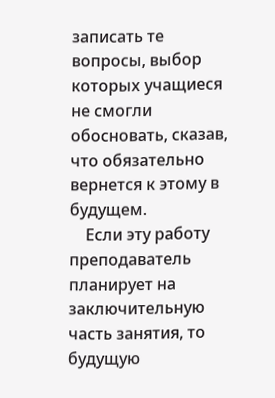записать те вопросы, выбор которых учащиеся не смогли обосновать, сказав, что обязательно вернется к этому в будущем.
    Если эту работу преподаватель планирует на заключительную часть занятия, то будущую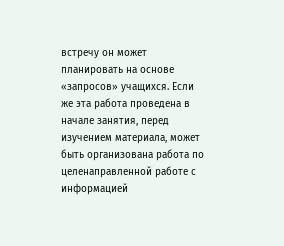встречу он может планировать на основе «запросов» учащихся. Если же эта работа проведена в начале занятия, перед изучением материала, может быть организована работа по целенаправленной работе с информацией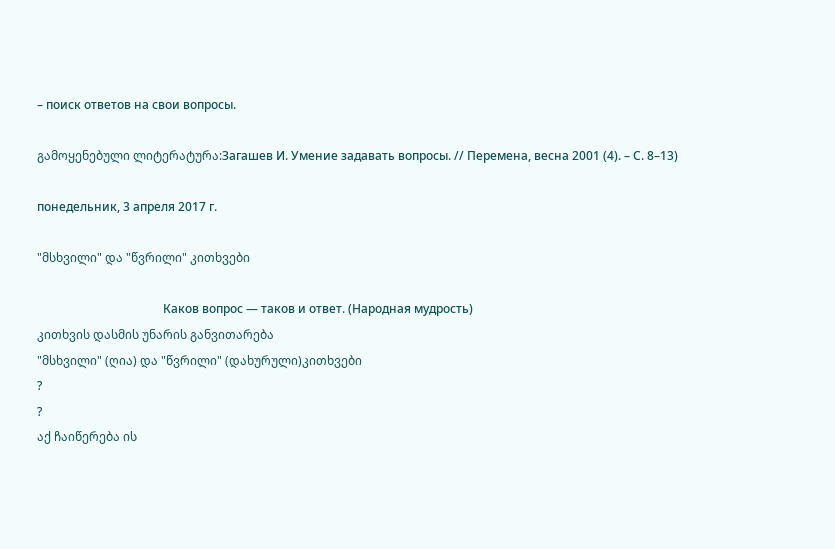– поиск ответов на свои вопросы.

გამოყენებული ლიტერატურა:Загашев И. Умение задавать вопросы. // Перемена, весна 2001 (4). – С. 8–13)

понедельник, 3 апреля 2017 г.

"მსხვილი" და "წვრილი" კითხვები

                                          Каков вопрос — таков и ответ. (Народная мудрость)
კითხვის დასმის უნარის განვითარება
"მსხვილი" (ღია) და "წვრილი" (დახურული)კითხვები
?
?
აქ ჩაიწერება ის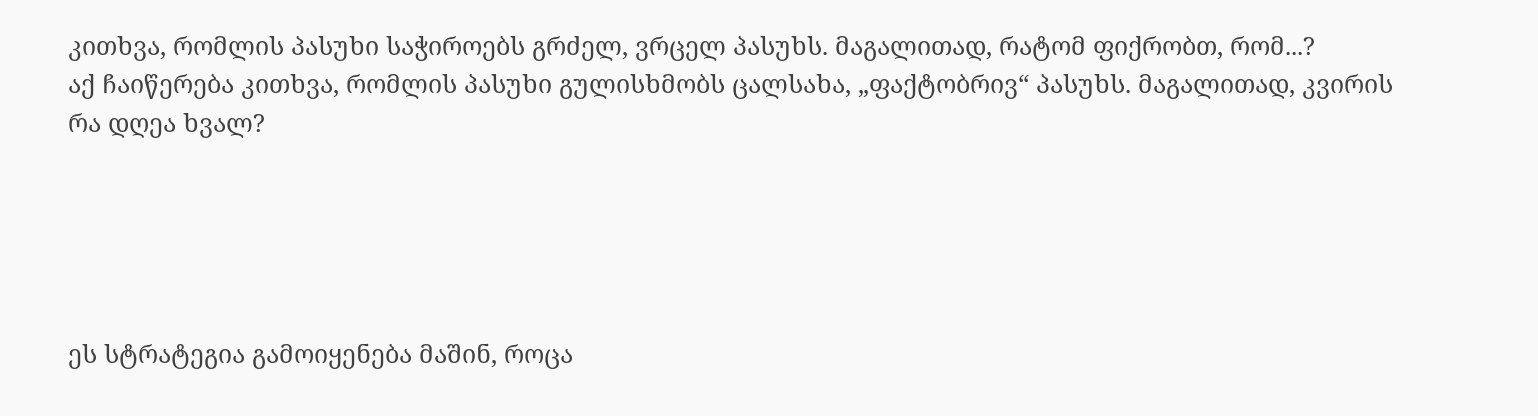კითხვა, რომლის პასუხი საჭიროებს გრძელ, ვრცელ პასუხს. მაგალითად, რატომ ფიქრობთ, რომ...?
აქ ჩაიწერება კითხვა, რომლის პასუხი გულისხმობს ცალსახა, „ფაქტობრივ“ პასუხს. მაგალითად, კვირის რა დღეა ხვალ?





ეს სტრატეგია გამოიყენება მაშინ, როცა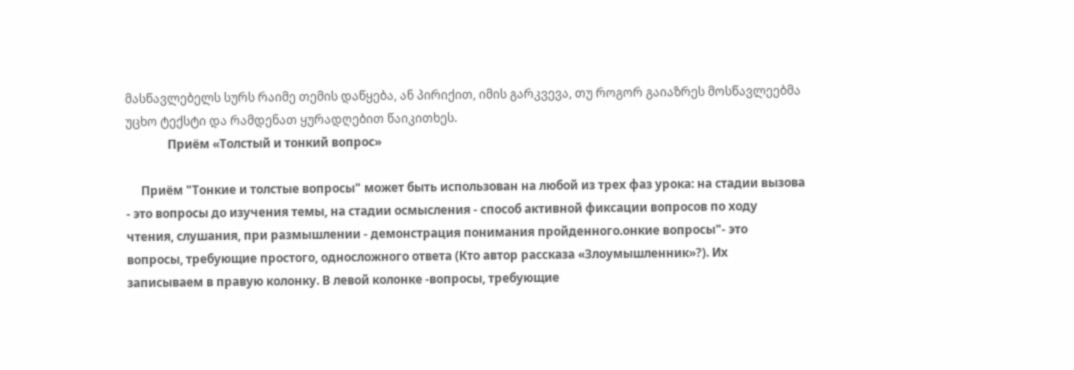მასწავლებელს სურს რაიმე თემის დაწყება, ან პირიქით, იმის გარკვევა, თუ როგორ გაიაზრეს მოსწავლეებმა უცხო ტექსტი და რამდენათ ყურადღებით წაიკითხეს.
              Приём «Толстый и тонкий вопрос»

     Приём "Тонкие и толстые вопросы" может быть использован на любой из трех фаз урока: на стадии вызова - это вопросы до изучения темы, на стадии осмысления - способ активной фиксации вопросов по ходу чтения, слушания, при размышлении - демонстрация понимания пройденного.онкие вопросы"- это вопросы, требующие простого, односложного ответа (Кто автор рассказа «Злоумышленник»?). Их записываем в правую колонку. В левой колонке -вопросы, требующие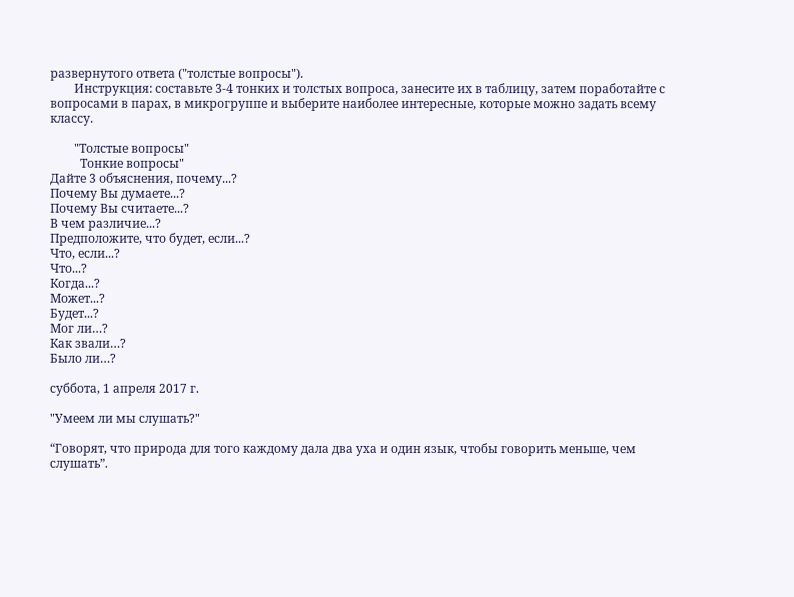развернутого ответа ("толстые вопросы").
        Инструкция: составьте 3-4 тонких и толстых вопроса, занесите их в таблицу, затем поработайте с вопросами в парах, в микрогруппе и выберите наиболее интересные, которые можно задать всему классу.

        "Толстые вопросы"
          Тонкие вопросы"
Дайте 3 объяснения, почему...?
Почему Вы думаете...?
Почему Вы считаете...?
В чем различие...?
Предположите, что будет, если...?
Что, если...?
Что...?
Когда...?
Может...?
Будет...?
Мог ли…?
Как звали…?
Было ли…?

суббота, 1 апреля 2017 г.

"Умеем ли мы слушать?"

“Говорят, что природа для того каждому дала два уха и один язык, чтобы говорить меньше, чем слушать”.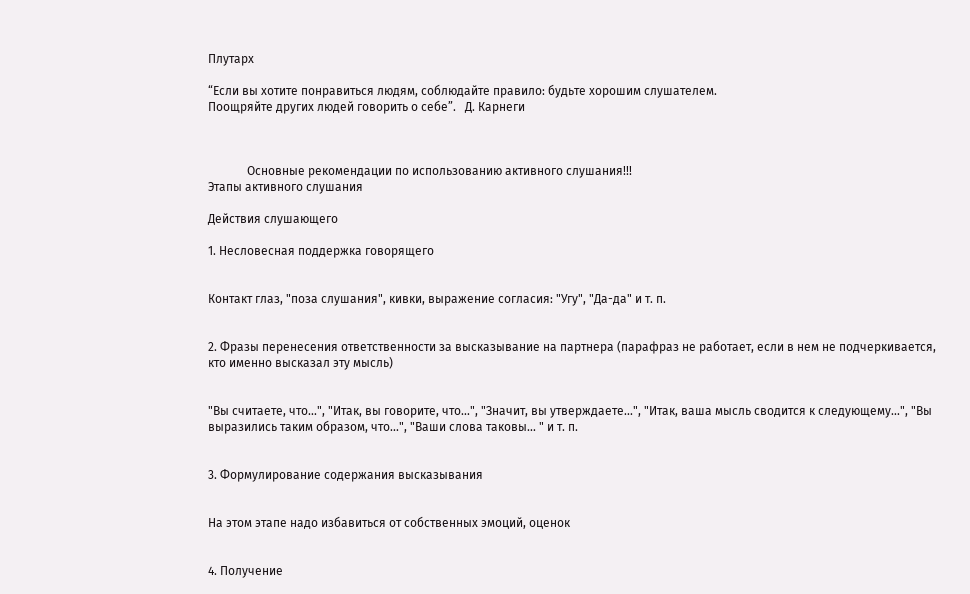Плутарх

“Если вы хотите понравиться людям, соблюдайте правило: будьте хорошим слушателем.
Поощряйте других людей говорить о себе”.   Д. Карнеги



             Основные рекомендации по использованию активного слушания!!!
Этапы активного слушания

Действия слушающего

1. Несловесная поддержка говорящего


Контакт глаз, "поза слушания", кивки, выражение согласия: "Угу", "Да-да" и т. п.


2. Фразы перенесения ответственности за высказывание на партнера (парафраз не работает, если в нем не подчеркивается, кто именно высказал эту мысль)


"Вы считаете, что...", "Итак, вы говорите, что...", "Значит, вы утверждаете...", "Итак, ваша мысль сводится к следующему...", "Вы выразились таким образом, что...", "Ваши слова таковы... " и т. п.


3. Формулирование содержания высказывания


На этом этапе надо избавиться от собственных эмоций, оценок


4. Получение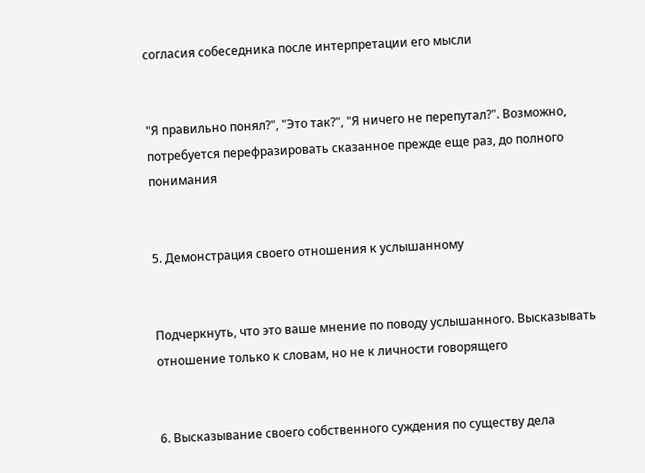согласия собеседника после интерпретации его мысли


"Я правильно понял?", "Это так?", "Я ничего не перепутал?". Возможно, потребуется перефразировать сказанное прежде еще раз, до полного понимания


5. Демонстрация своего отношения к услышанному


Подчеркнуть, что это ваше мнение по поводу услышанного. Высказывать отношение только к словам, но не к личности говорящего


6. Высказывание своего собственного суждения по существу дела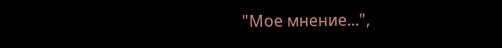"Мое мнение...",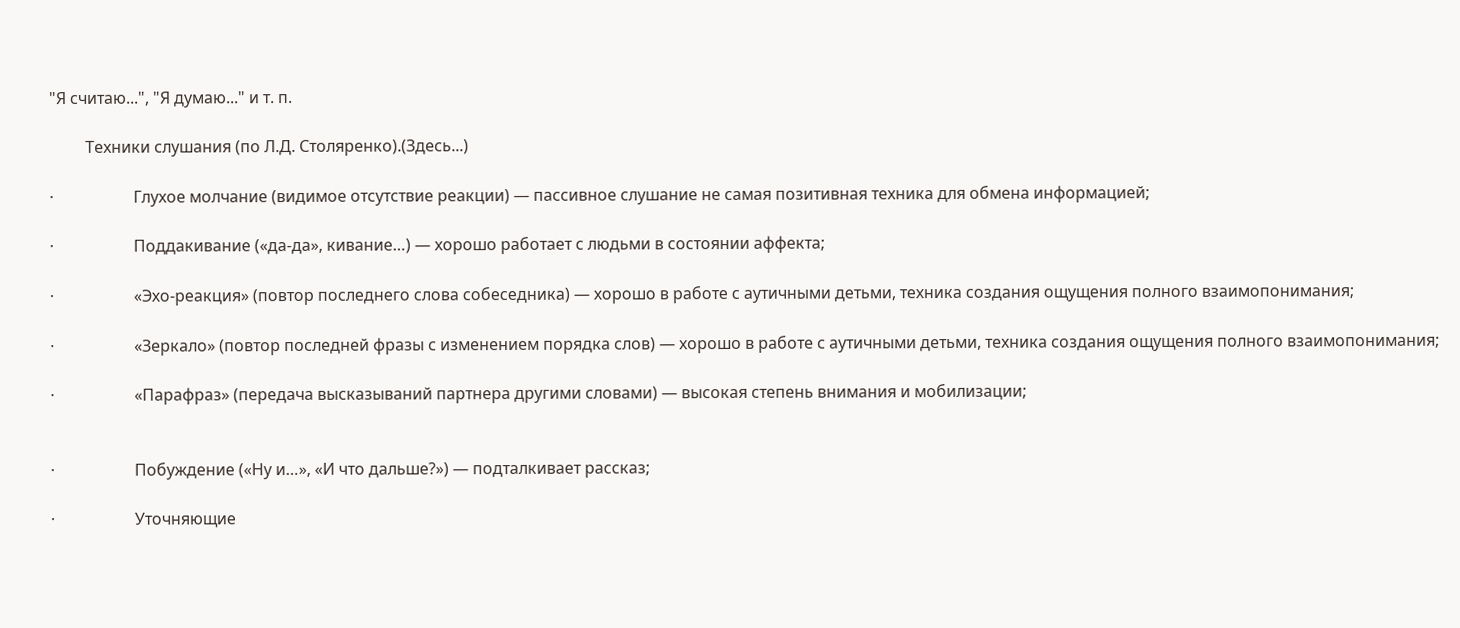"Я считаю...", "Я думаю..." и т. п.

         Техники слушания (по Л.Д. Столяренко).(Здесь...)

·                    Глухое молчание (видимое отсутствие реакции) — пассивное слушание не самая позитивная техника для обмена информацией;

·                    Поддакивание («да-да», кивание…) — хорошо работает с людьми в состоянии аффекта;

·                    «Эхо-реакция» (повтор последнего слова собеседника) — хорошо в работе с аутичными детьми, техника создания ощущения полного взаимопонимания;

·                    «Зеркало» (повтор последней фразы с изменением порядка слов) — хорошо в работе с аутичными детьми, техника создания ощущения полного взаимопонимания;

·                    «Парафраз» (передача высказываний партнера другими словами) — высокая степень внимания и мобилизации;


·                    Побуждение («Ну и…», «И что дальше?») — подталкивает рассказ;

·                    Уточняющие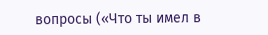вопросы («Что ты имел в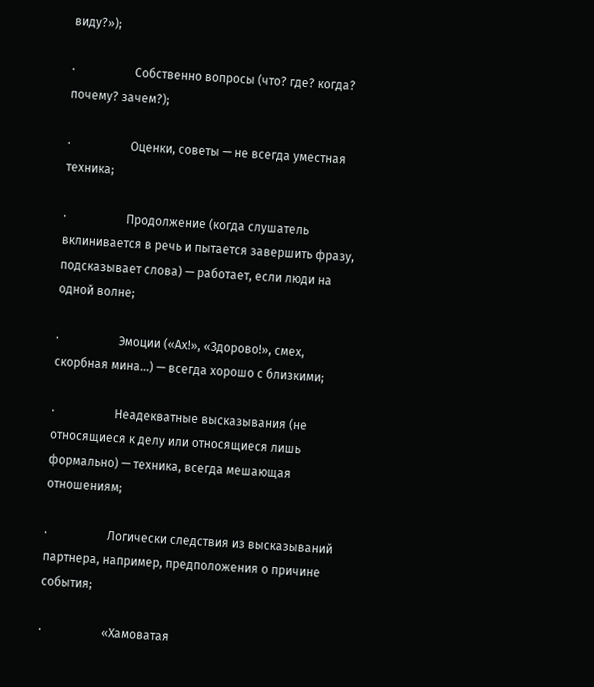виду?»);

·                    Собственно вопросы (что? где? когда? почему? зачем?);

·                    Оценки, советы — не всегда уместная техника;

·                    Продолжение (когда слушатель вклинивается в речь и пытается завершить фразу, подсказывает слова) — работает, если люди на одной волне;

·                    Эмоции («Ах!», «Здорово!», смех, скорбная мина…) — всегда хорошо с близкими;

·                    Неадекватные высказывания (не относящиеся к делу или относящиеся лишь формально) — техника, всегда мешающая отношениям;

·                    Логически следствия из высказываний партнера, например, предположения о причине события;

·                    «Хамоватая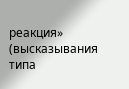реакция» (высказывания типа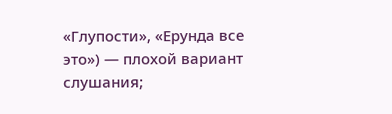«Глупости», «Ерунда все это») — плохой вариант слушания;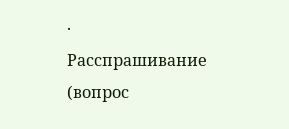·                    Расспрашивание (вопрос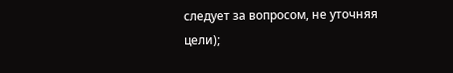следует за вопросом, не уточняя цели);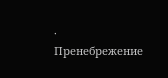·                    Пренебрежение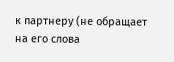к партнеру (не обращает на его слова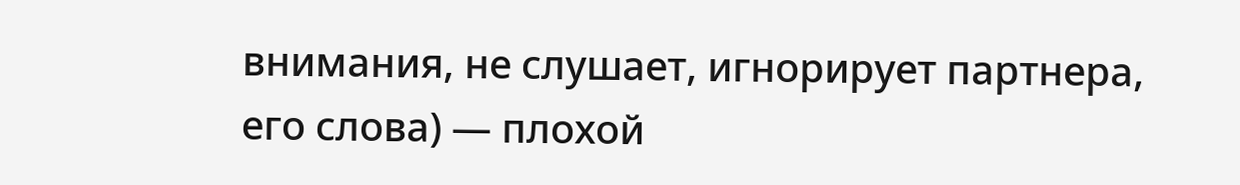внимания, не слушает, игнорирует партнера, его слова) — плохой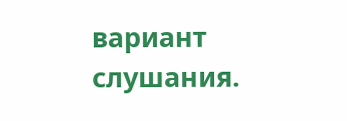вариант слушания.